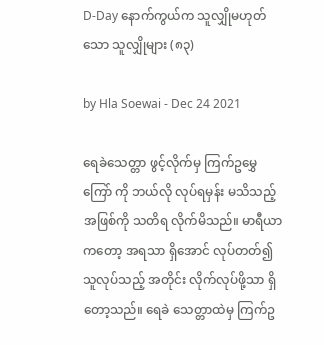D-Day နောက်ကွယ်က သူလျှိုမဟုတ်သော သူလျှိုများ (၈၃)

by Hla Soewai - Dec 24 2021

ရေခဲသေတ္တာ ဖွင့်လိုက်မှ ကြက်ဥမွှေကြော် ကို ဘယ်လို လုပ်ရမှန်း မသိသည့် အဖြစ်ကို သတိရ လိုက်မိသည်။ မာရီယာကတော့ အရသာ ရှိအောင် လုပ်တတ်၍ သူလုပ်သည့် အတိုင်း လိုက်လုပ်ဖို့သာ ရှိတော့သည်။ ရေခဲ သေတ္တာထဲမှ ကြက်ဥ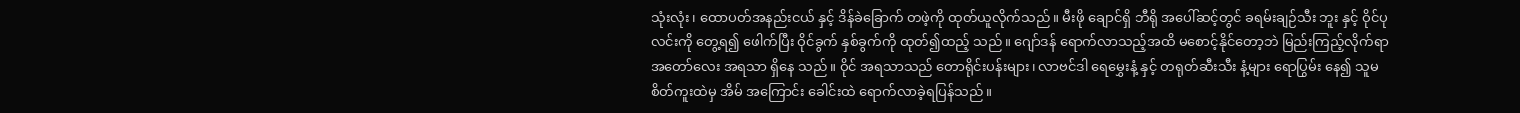သုံးလုံး၊ ထောပတ်အနည်းငယ် နှင့် ဒိန်ခဲခြောက် တဖဲ့ကို ထုတ်ယူလိုက်သည်။ မီးဖို ချောင်ရှိ ဘီရို အပေါ်ဆင့်တွင် ခရမ်းချဉ်သီး ဘူး နှင့် ဝိုင်ပုလင်းကို တွေ့ရ၍ ဖေါက်ပြီး ဝိုင်ခွက် နှစ်ခွက်ကို ထုတ်၍ထည့် သည်။ ဂျော်ဒန် ရောက်လာသည့်အထိ မစောင့်နိုင်တော့ဘဲ မြည်းကြည့်လိုက်ရာ အတော်လေး အရသာ ရှိနေ သည်။ ဝိုင် အရသာသည် တောရိုင်းပန်းများ၊ လာဗင်ဒါ ရေမွှေးနံ့ နှင့် တရုတ်ဆီးသီး နံ့များ ရောပြွမ်း နေ၍ သူမ စိတ်ကူးထဲမှ အိမ် အကြောင်း ခေါင်းထဲ ရောက်လာခဲ့ရပြန်သည်။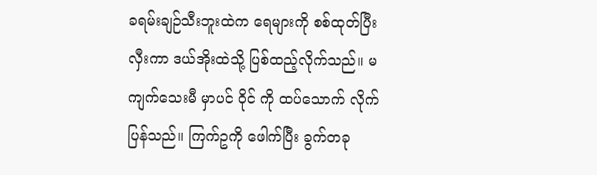ခရမ်းချဉ်သီးဘူးထဲက ရေများကို စစ်ထုတ်ပြီး လှီးကာ ဒယ်အိုးထဲသို့ ပြစ်ထည့်လိုက်သည်။ မကျက်သေးမီ မှာပင် ဝိုင် ကို ထပ်သောက် လိုက်ပြန်သည်။ ကြက်ဥကို ဖေါက်ပြီး ခွက်တခု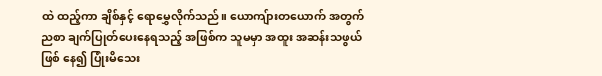ထဲ ထည့်ကာ ချိစ်နှင့် ရောမွှေလိုက်သည်။ ယောကျ်ားတယောက် အတွက် ညစာ ချက်ပြုတ်ပေးနေရသည့် အဖြစ်က သူမမှာ အထူး အဆန်းသဖွယ် ဖြစ် နေ၍ ပြုံးမိသေး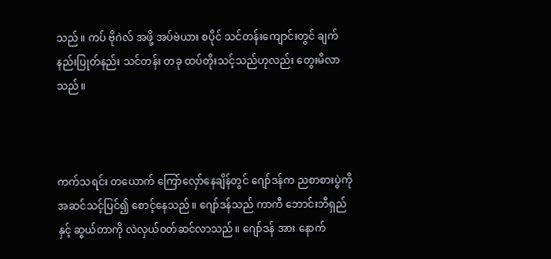သည်။ ကပ် ဗိုဂဲလ် အဖို့ အပ်ဗဲယား စပိုင် သင်တန်းကျောင်းတွင် ချက်နည်းပြုတ်နည်း သင်တန်း တခု ထပ်တိုးသင့်သည်ဟုလည်း တွေးမိလာသည်။



ကက်သရင်း တယောက် ကြော်လှော်နေချိန်တွင် ဂျော်ဒန်က ညစာစားပွဲကို အဆင်သင့်ပြင်၍ စောင့်နေသည်။ ဂျော်ဒန်သည် ကာကီ ဘောင်းဘီရှည် နှင့် ဆွယ်တာကို လဲလှယ်ဝတ်ဆင်လာသည်။ ‌ဂျော်ဒန် အား နောက်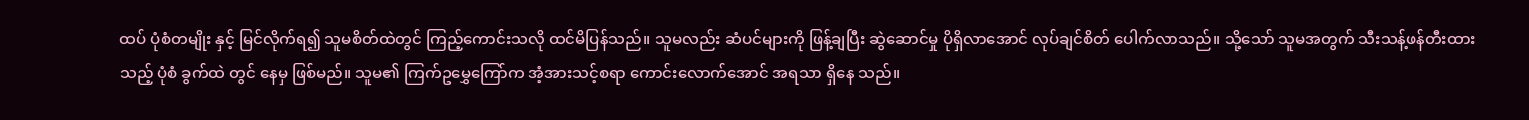ထပ် ပုံစံတမျိုး နှင့် မြင်လိုက်ရ၍ သူမစိတ်ထဲတွင် ကြည့်ကောင်းသလို ထင်မိပြန်သည်။ သူမလည်း ဆံပင်များကို ဖြန့်ချပြီး ဆွဲဆောင်မှု ပိုရှိလာအောင် လုပ်ချင်စိတ် ပေါက်လာသည်။ သို့သော် သူမအတွက် သီးသန့်ဖန်တီးထား သည့် ပုံစံ ခွက်ထဲ တွင် နေမှ ဖြစ်မည်။ သူမ၏ ကြက်ဥမွှေကြော်က အံ့အားသင့်စရာ ကောင်းလောက်အောင် အရသာ ရှိနေ သည်။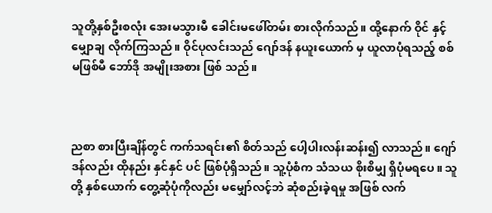သူတို့နှစ်ဦးစလုံး အေးမသွားမီ ခေါင်းမဖေါ်တမ်း စားလိုက်သည်။ ထို့နောက် ဝိုင် နှင့် မျှောချ လိုက်ကြသည်။ ဝိုင်ပုလင်းသည် ဂျော်ဒန် နယူးယောက် မှ ယူလာပုံရသည့် စစ်မဖြစ်မီ ဘော်ဒို အမျိုးအစား ဖြစ် သည်။



ညစာ စားပြီးချိန်တွင် ကက်သရင်း၏ စိတ်သည် ပေါ့ပါးလန်းဆန်း၍ လာသည်။ ဂျော်ဒန်လည်း ထိုနည်း နှင်နှင် ပင် ဖြစ်ပုံရှိသည်။ သူ့ပုံစံက သံသယ စိုးစိမျှ ရှိပုံမရပေ။ သူတို့ နှစ်ယောက် တွေ့ဆုံပုံကိုလည်း မမျှော်လင့်ဘဲ ဆုံစည်းခဲ့ရမှု အဖြစ် လက်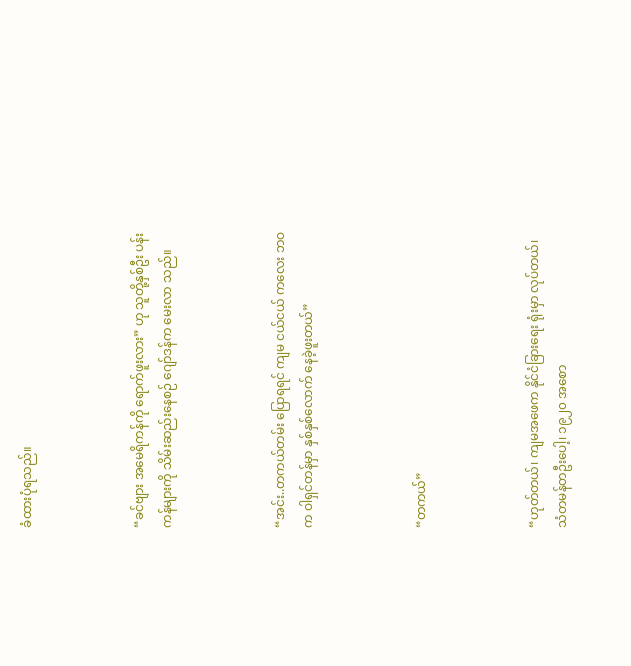ခံထားပုံရသည်။



“ခင်ဗျား အမေရိကန်ကို ရောက်ဖူးလား” ဟု သူတို့နှစ်ဦး ပန်းကန်များကို သိမ်းဆည်းနေစဉ် ဂျော်ဒန်က မေးလာ သည်။



“အင်း..တကယ်တမ်း ပြောရရင် ကျမ ငယ်ငယ် ကလေး ဘဝက ဝါရှင်တန်မှာ နှစ်နှစ်လောက် နေခဲ့ဖူးတယ်”



“တကယ်”



“ဟုတ်တယ်၊ ကျမအဖေက နိုင်ငံခြားရေး ရုံးမှာ လုပ်တယ်၊ သံတမန်တဦးပေါ့၊ ၁၉၂၀ အစော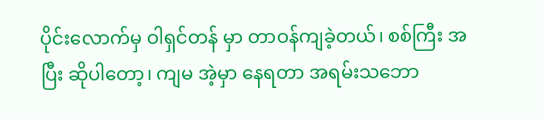ပိုင်းလောက်မှ ဝါရှင်တန် မှာ တာဝန်ကျခဲ့တယ်၊ စစ်ကြီး အပြီး ဆိုပါတော့၊ ကျမ အဲ့မှာ နေရတာ အရမ်းသဘော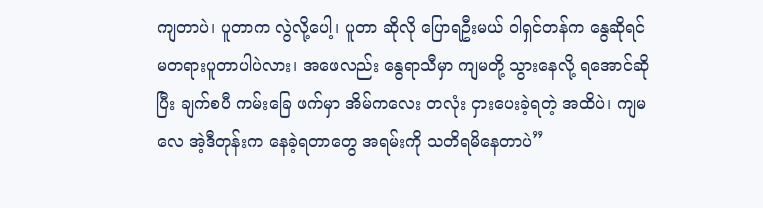ကျတာပဲ၊ ပူတာက လွဲလို့ပေါ့၊ ပူတာ ဆိုလို ပြောရဦးမယ် ဝါရှင်တန်က နွေဆိုရင် မတရားပူတာပါပဲလား၊ အဖေလည်း နွေရာသီမှာ ကျမတို့ သွားနေလို့ ရအောင်ဆိုပြီး ချက်စပီ ကမ်းခြေ ဖက်မှာ အိမ်ကလေး တလုံး ငှားပေးခဲ့ရတဲ့ အထိပဲ၊ ကျမလေ အဲ့ဒီတုန်းက နေခဲ့ရတာတွေ အရမ်းကို သတိရမိနေတာပဲ”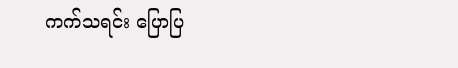ကက်သရင်း ပြောပြ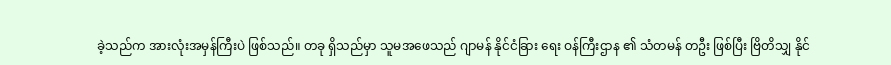ခဲ့သည်က အားလုံးအမှန်ကြီးပဲ ဖြစ်သည်။ တခု ရှိသည်မှာ သူမအဖေသည် ဂျာမန် နိုင်ငံခြား ရေး ဝန်ကြီးဌာန ၏ သံတမန် တဦး ဖြစ်ပြီး ဗြိတိသျှ နိုင်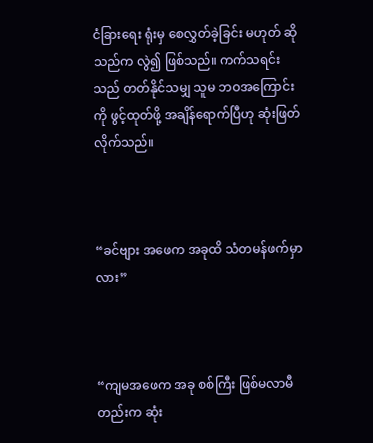ငံခြားရေး ရုံးမှ စေလွှတ်ခဲ့ခြင်း မဟုတ် ဆိုသည်က လွဲ၍ ဖြစ်သည်။ ကက်သရင်းသည် တတ်နိုင်သမျှ သူမ ဘဝအကြောင်းကို ဖွင့်ထုတ်ဖို့ အချိန်ရောက်ပြီဟု ဆုံးဖြတ် လိုက်သည်။



“ခင်ဗျား အဖေက အခုထိ သံတမန်ဖက်မှာလား”



“ကျမအဖေက အခု စစ်ကြီး ဖြစ်မလာမီတည်းက ဆုံး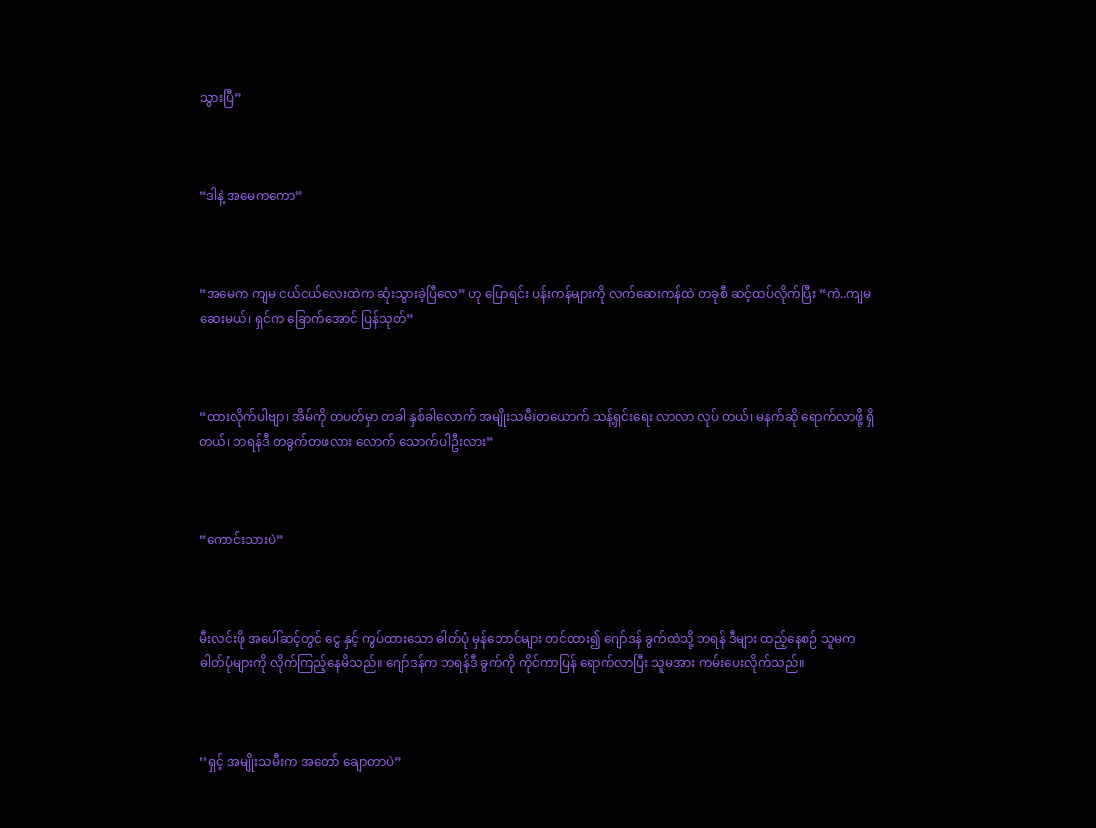သွားပြီ”



“ဒါနဲ့ အမေကကော”



“အမေက ကျမ ငယ်ငယ်လေးထဲက ဆုံးသွားခဲ့ပြီလေ” ဟု ပြောရင်း ပန်းကန်များကို လက်ဆေးကန်ထဲ တခုစီ ဆင့်ထပ်လိုက်ပြီး “ကဲ..ကျမ ဆေးမယ်၊ ရှင်က ခြောက်အောင် ပြန်သုတ်”



“ထားလိုက်ပါဗျာ၊ အိမ်ကို တပတ်မှာ တခါ နှစ်ခါလောက် အမျိုးသမီးတယောက် သန့်ရှင်းရေး လာလာ လုပ် တယ်၊ မနက်ဆို ရောက်လာဖို့ ရှိတယ်၊ ဘရန်ဒီ တခွက်တဖလား လောက် သောက်ပါဦးလား”



“ကောင်းသားပဲ”



မီးလင်းဖို အပေါ်ဆင့်တွင် ငွေ နှင့် ကွပ်ထားသော ဓါတ်ပုံ မှန်ဘောင်များ တင်ထား၍ ဂျော်ဒန် ခွက်ထဲသို့ ဘရန် ဒီများ ထည့်နေစဉ် သူမက ဓါတ်ပုံများကို လိုက်ကြည့်နေမိသည်။ ဂျော်ဒန်က ဘရန်ဒီ ခွက်ကို ကိုင်ကာပြန် ရောက်လာပြီး သူမအား ကမ်းပေးလိုက်သည်။



‘’ရှင့် အမျိုးသမီးက အတော် ချောတာပဲ”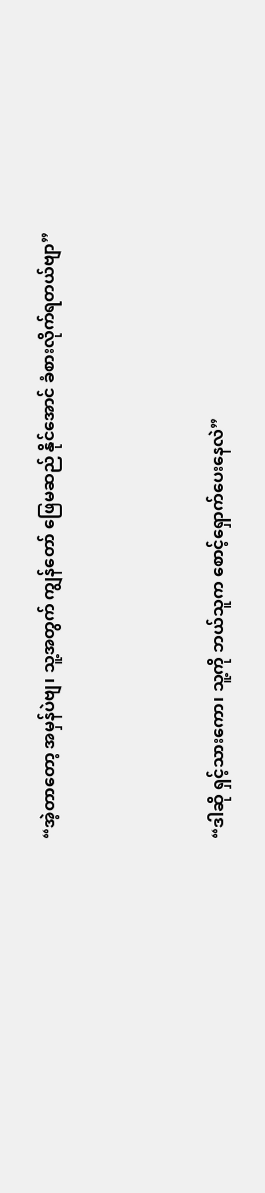“အဲ့တာတော့ အမှန်ပဲဗျ၊ သူ့အတွက် ကျွန်တော် ဖြေမဆည် နိုင်အောင် ခံစားလိုက်ရတယ်ဗျာ”



“ဒါဆို ရှင့်သားကော၊ သူ့ကို ဘယ်သူက စောင့်ရှောက်ပေးနေလဲ”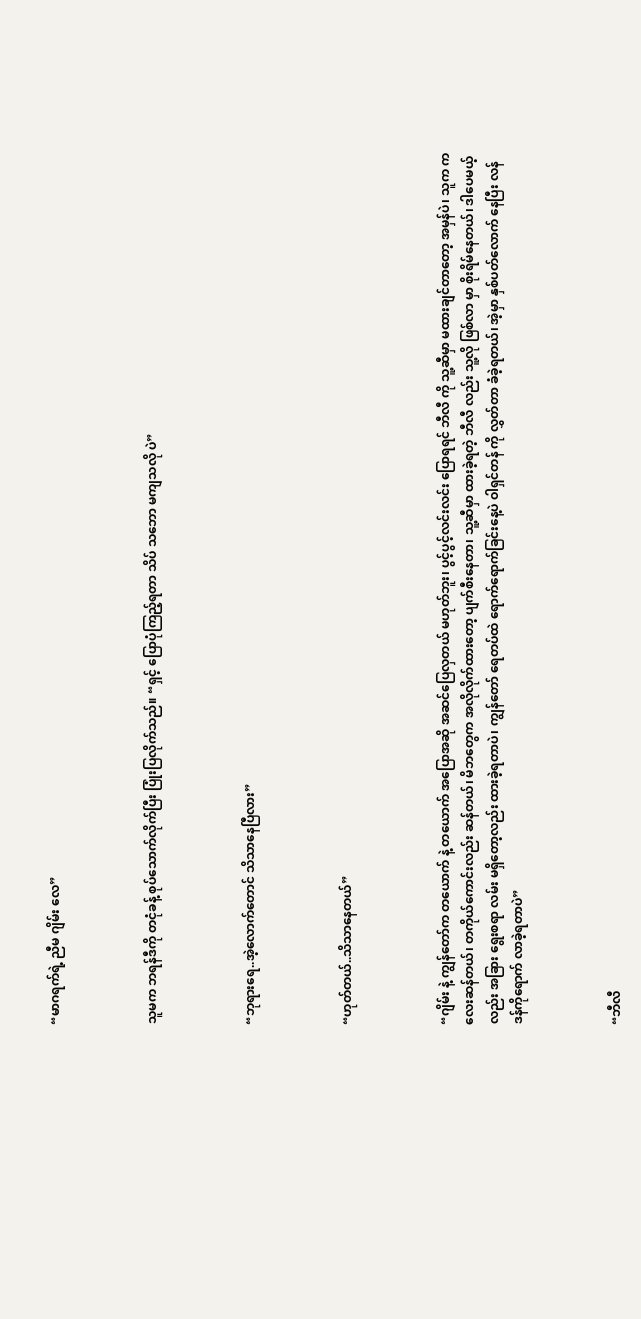“မာဂရက်ရဲ့ ညီမ ဂျိမ်း လေ”



သူမက ဘရန်ဒီကို တငုံခန့် စုပ်သောက်လိုက်ပြီး ပြုံးပြလိုက်သည်။ “ရှင့် ပြောပုံကြည့်ရတာ သိပ် သဘော မကျသလို ပဲ”



“ဘုရားရေ..အဲ့လောက်တောင် သိသာနေပြီလား”



“ဟုတ်တယ်..သိသာနေတယ်”



“ဂျိမ်း နဲ့ ကျွန်တော်က တယောက် နဲ့ တယောက် အပြောအဆို အဆင်ပြေလှတယ် မဟုတ်ဘူး၊ ပွင့်ပွင့်လင်းလင်း ပြောရရင် ဘီလီ ကို သူ့ဆီမှာ မထားချင်တာတော့ အမှန်ပဲ၊ သူက ကလေးဆန်တယ်၊ တကိုယ်ကောင်းလည်း ဆန်တယ်၊ မိဘတွေက အလိုလိုက်ထားတော့ ပျက်စီးနေတာ၊ သူ့ဆီမှာ ထားခဲ့ရတဲ့ ဘီလီ လည်း သူ့လို ဖြစ်လာ မှာ စိုးရိမ်နေတယ်၊ ဒါပေမယ့်လည်း အခြား ရွေးစရာ လမ်း မရှိတော့လည်း ထားခဲ့ရတာပဲ၊ ကျွန်တော် ရေတပ်ထဲ ရောက်ရောက်ခြင်းနေ့ပဲ ဝါရှင်တန် ကို လွှတ်တာ ခံခဲ့ရတယ်၊ အဲ့မှာ နှစ်ပတ်လောက် နေပြီး လန်ဒန်ကိုရောက် လာခဲ့ရတာပဲ”



“ဘီလီ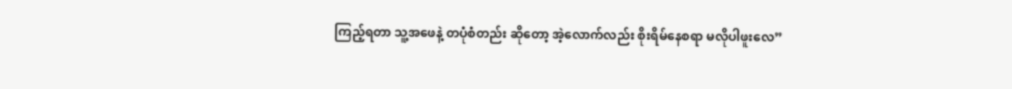ကြည့်ရတာ သူ့အဖေနဲ့ တပုံစံတည်း ဆိုတော့ အဲ့လောက်လည်း စိုးရိမ်နေစရာ မလိုပါဖူးလေ”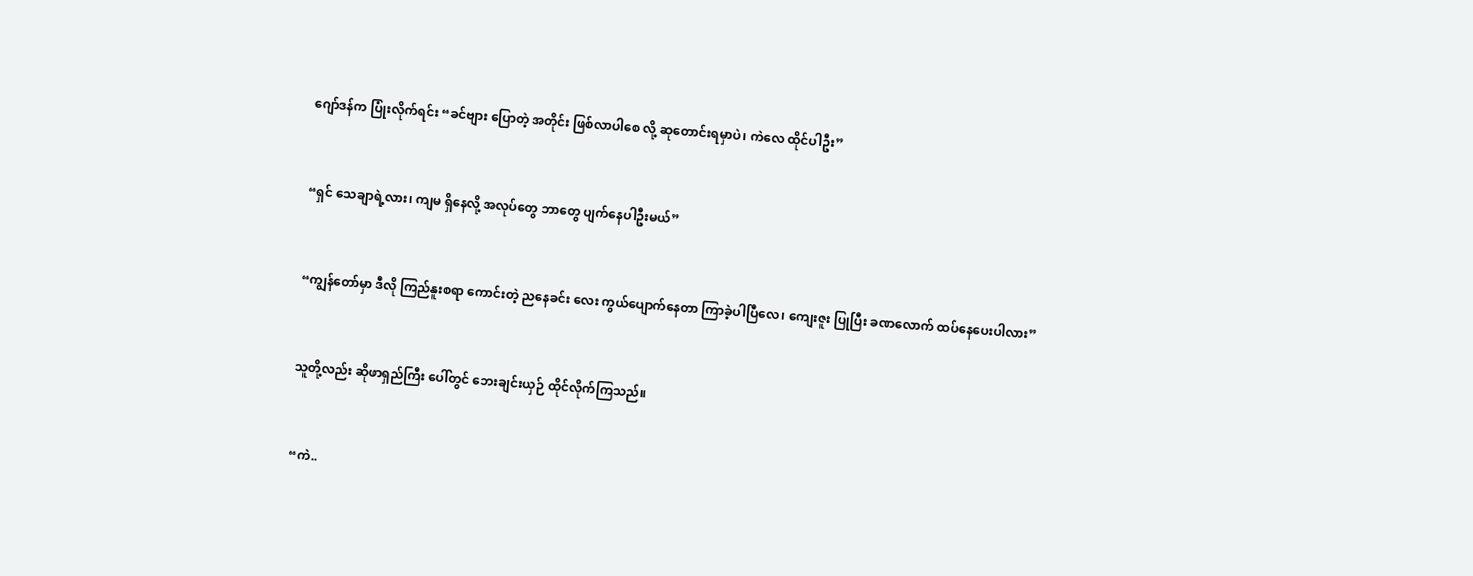ဂျော်ဒန်က ပြုံးလိုက်ရင်း “ခင်ဗျား ပြောတဲ့ အတိုင်း ဖြစ်လာပါစေ လို့ ဆုတောင်းရမှာပဲ၊ ကဲလေ ထိုင်ပါဦး”



“ရှင် သေချာရဲ့လား၊ ကျမ ရှိနေလို့ အလုပ်တွေ ဘာတွေ ပျက်နေပါဦးမယ်”



“ကျွန်တော်မှာ ဒီလို ကြည်နူးစရာ ကောင်းတဲ့ ညနေခင်း လေး ကွယ်ပျောက်နေတာ ကြာခဲ့ပါပြီလေ၊ ကျေးဇူး ပြုပြီး ခဏလောက် ထပ်နေပေးပါလား”



သူတို့လည်း ဆိုဖာရှည်ကြီး ပေါ်တွင် ဘေးချင်းယှဉ် ထိုင်လိုက်ကြသည်။



“ကဲ..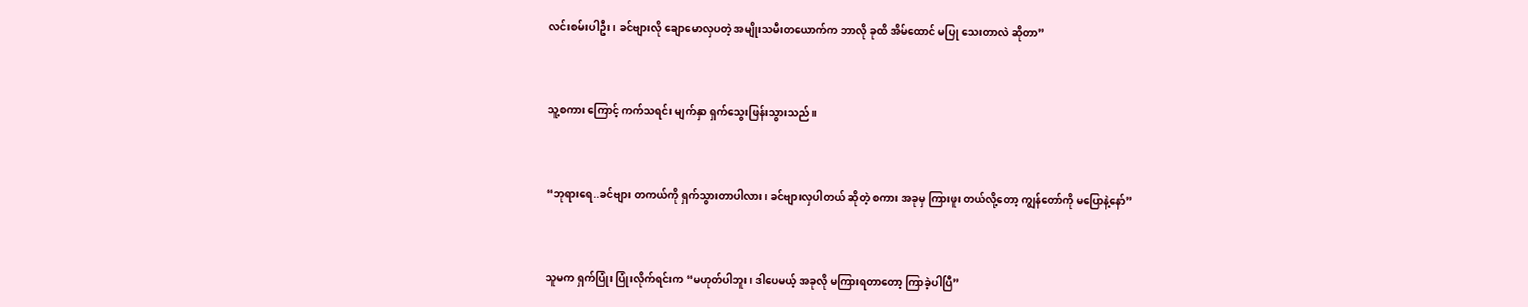လင်းစမ်းပါဦး၊ ခင်ဗျားလို ချောမောလှပတဲ့ အမျိုးသမီးတယောက်က ဘာလို ခုထိ အိမ်ထောင် မပြု သေးတာလဲ ဆိုတာ”



သူ့စကား ကြောင့် ကက်သရင်း မျက်နှာ ရှက်သွေးဖြန်းသွားသည်။



“ဘုရားရေ..ခင်ဗျား တကယ်ကို ရှက်သွားတာပါလား၊ ခင်ဗျားလှပါတယ် ဆိုတဲ့ စကား အခုမှ ကြားဖူး တယ်လို့တော့ ကျွန်တော်ကို မပြောနဲ့နော်”



သူမက ရှက်ပြုံး ပြုံးလိုက်ရင်းက “မဟုတ်ပါဘူး၊ ဒါပေမယ့် အခုလို မကြားရတာတော့ ကြာခဲ့ပါပြီ”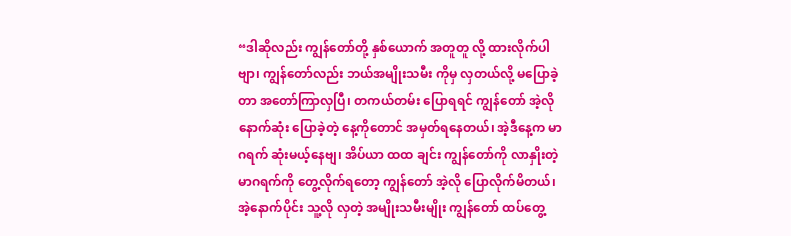“ဒါဆိုလည်း ကျွန်တော်တို့ နှစ်ယောက် အတူတူ လို့ ထားလိုက်ပါဗျာ၊ ကျွန်တော်လည်း ဘယ်အမျိုးသမီး ကိုမှ လှတယ်လို့ မပြောခဲ့တာ အတော်ကြာလှပြီ၊ တကယ်တမ်း ပြောရရင် ကျွန်တော် အဲ့လို နောက်ဆုံး ပြောခဲ့တဲ့ နေ့ကိုတောင် အမှတ်ရနေတယ်၊ အဲ့ဒီနေ့က မာဂရက် ဆုံးမယ့်နေဗျ၊ အိပ်ယာ ထထ ချင်း ကျွန်တော်ကို လာနှိုးတဲ့ မာဂရက်ကို တွေ့လိုက်ရတော့ ကျွန်တော် အဲ့လို ပြောလိုက်မိတယ်၊ အဲ့နောက်ပိုင်း သူ့လို လှတဲ့ အမျိုးသမီးမျိုး ကျွန်တော် ထပ်တွေ့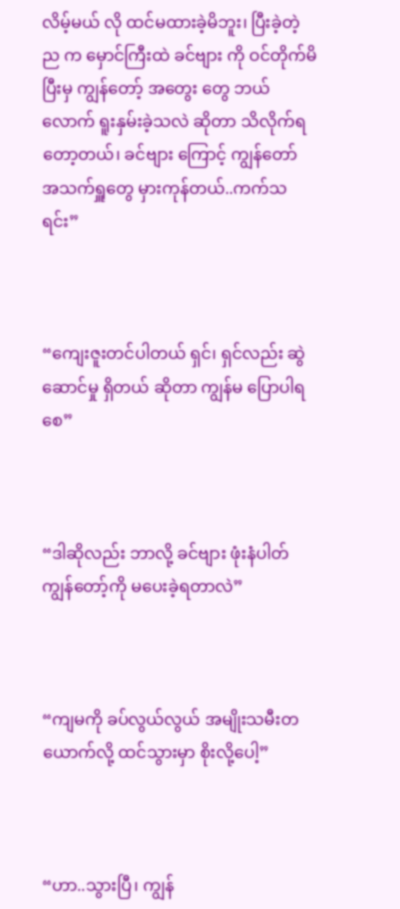လိမ့်မယ် လို ထင်မထားခဲ့မိဘူး၊ ပြီးခဲ့တဲ့ ည က မှောင်ကြီးထဲ ခင်ဗျား ကို ဝင်တိုက်မိပြီးမှ ကျွန်တော့် အတွေး တွေ ဘယ်လောက် ရူးနှမ်းခဲ့သလဲ ဆိုတာ သိလိုက်ရတော့တယ်၊ ခင်ဗျား ကြောင့် ကျွန်တော် အသက်ရှူတွေ မှားကုန်တယ်..ကက်သရင်း”



“ကျေးဇူးတင်ပါတယ် ရှင်၊ ရှင်လည်း ဆွဲဆောင်မှု ရှိတယ် ဆိုတာ ကျွန်မ ပြောပါရစေ”



“ဒါဆိုလည်း ဘာလို့ ခင်ဗျား ဖုံးနံပါတ် ကျွန်တော့်ကို မပေးခဲ့ရတာလဲ”



“ကျမကို ခပ်လွယ်လွယ် အမျိုးသမီးတယောက်လို့ ထင်သွားမှာ စိုးလို့ပေါ့”



“ဟာ..သွားပြီ၊ ကျွန်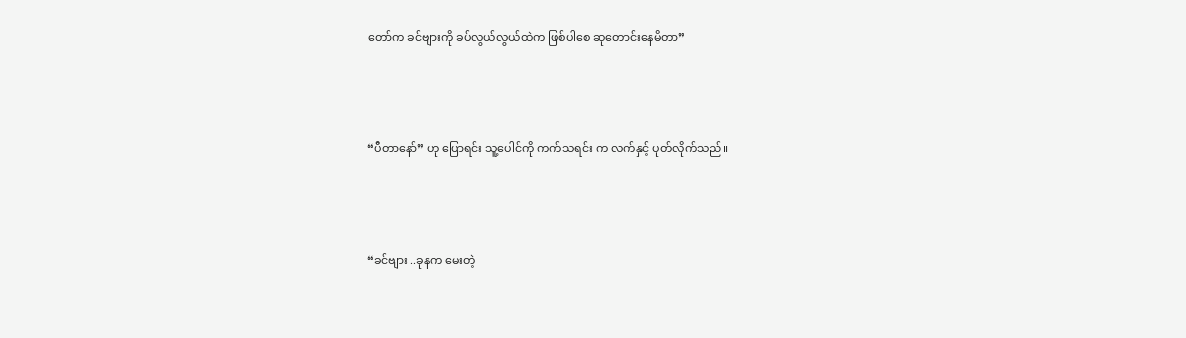တော်က ခင်ဗျားကို ခပ်လွယ်လွယ်ထဲက ဖြစ်ပါစေ ဆုတောင်းနေမိတာ”



“ပီတာနော်” ဟု ပြောရင်း သူ့ပေါင်ကို ကက်သရင်း က လက်နှင့် ပုတ်လိုက်သည်။



“ခင်ဗျား ..ခုနက မေးတဲ့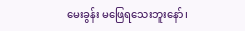မေးခွန်း မဖြေရသေးဘူးနော်၊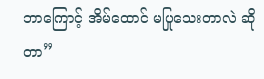ဘာ‌ကြောင့် အိမ်ထောင် မပြုသေးတာလဲ ဆိုတာ”